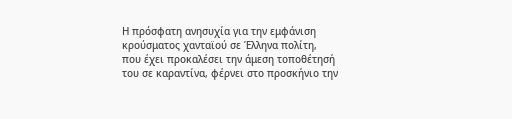Η πρόσφατη ανησυχία για την εμφάνιση κρούσματος χανταϊού σε Έλληνα πολίτη, που έχει προκαλέσει την άμεση τοποθέτησή του σε καραντίνα, φέρνει στο προσκήνιο την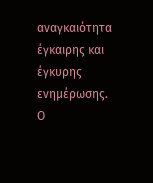αναγκαιότητα έγκαιρης και έγκυρης ενημέρωσης. Ο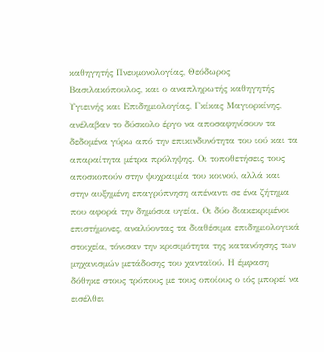καθηγητής Πνευμονολογίας, Θεόδωρος Βασιλακόπουλος, και ο αναπληρωτής καθηγητής Υγιεινής και Επιδημιολογίας, Γκίκας Μαγιορκίνης, ανέλαβαν το δύσκολο έργο να αποσαφηνίσουν τα δεδομένα γύρω από την επικινδυνότητα του ιού και τα απαραίτητα μέτρα πρόληψης. Οι τοποθετήσεις τους αποσκοπούν στην ψυχραιμία του κοινού, αλλά και στην αυξημένη επαγρύπνηση απέναντι σε ένα ζήτημα που αφορά την δημόσια υγεία. Οι δύο διακεκριμένοι επιστήμονες, αναλύοντας τα διαθέσιμα επιδημιολογικά στοιχεία, τόνισαν την κρισιμότητα της κατανόησης των μηχανισμών μετάδοσης του χανταϊού. Η έμφαση δόθηκε στους τρόπους με τους οποίους ο ιός μπορεί να εισέλθει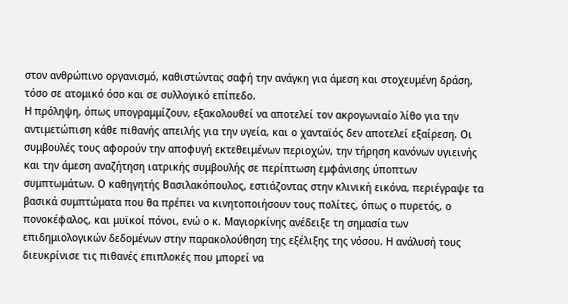στον ανθρώπινο οργανισμό, καθιστώντας σαφή την ανάγκη για άμεση και στοχευμένη δράση, τόσο σε ατομικό όσο και σε συλλογικό επίπεδο.
Η πρόληψη, όπως υπογραμμίζουν, εξακολουθεί να αποτελεί τον ακρογωνιαίο λίθο για την αντιμετώπιση κάθε πιθανής απειλής για την υγεία, και ο χανταϊός δεν αποτελεί εξαίρεση. Οι συμβουλές τους αφορούν την αποφυγή εκτεθειμένων περιοχών, την τήρηση κανόνων υγιεινής και την άμεση αναζήτηση ιατρικής συμβουλής σε περίπτωση εμφάνισης ύποπτων συμπτωμάτων. Ο καθηγητής Βασιλακόπουλος, εστιάζοντας στην κλινική εικόνα, περιέγραψε τα βασικά συμπτώματα που θα πρέπει να κινητοποιήσουν τους πολίτες, όπως ο πυρετός, ο πονοκέφαλος, και μυϊκοί πόνοι, ενώ ο κ. Μαγιορκίνης ανέδειξε τη σημασία των επιδημιολογικών δεδομένων στην παρακολούθηση της εξέλιξης της νόσου. Η ανάλυσή τους διευκρίνισε τις πιθανές επιπλοκές που μπορεί να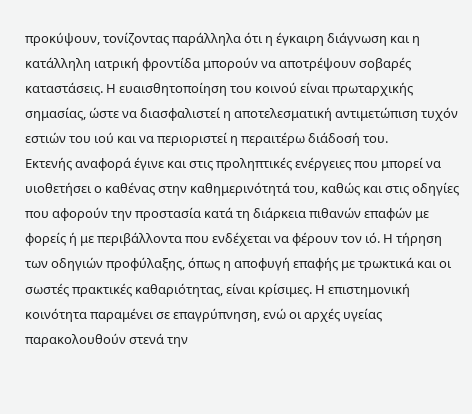προκύψουν, τονίζοντας παράλληλα ότι η έγκαιρη διάγνωση και η κατάλληλη ιατρική φροντίδα μπορούν να αποτρέψουν σοβαρές καταστάσεις. Η ευαισθητοποίηση του κοινού είναι πρωταρχικής σημασίας, ώστε να διασφαλιστεί η αποτελεσματική αντιμετώπιση τυχόν εστιών του ιού και να περιοριστεί η περαιτέρω διάδοσή του.
Εκτενής αναφορά έγινε και στις προληπτικές ενέργειες που μπορεί να υιοθετήσει ο καθένας στην καθημερινότητά του, καθώς και στις οδηγίες που αφορούν την προστασία κατά τη διάρκεια πιθανών επαφών με φορείς ή με περιβάλλοντα που ενδέχεται να φέρουν τον ιό. Η τήρηση των οδηγιών προφύλαξης, όπως η αποφυγή επαφής με τρωκτικά και οι σωστές πρακτικές καθαριότητας, είναι κρίσιμες. Η επιστημονική κοινότητα παραμένει σε επαγρύπνηση, ενώ οι αρχές υγείας παρακολουθούν στενά την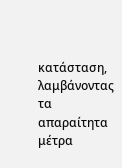κατάσταση, λαμβάνοντας τα απαραίτητα μέτρα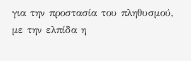για την προστασία του πληθυσμού, με την ελπίδα η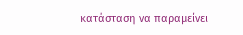κατάσταση να παραμείνει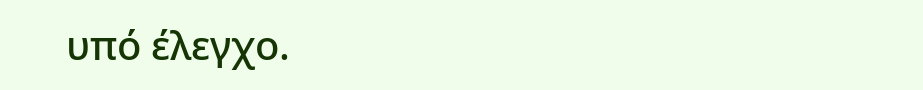υπό έλεγχο.